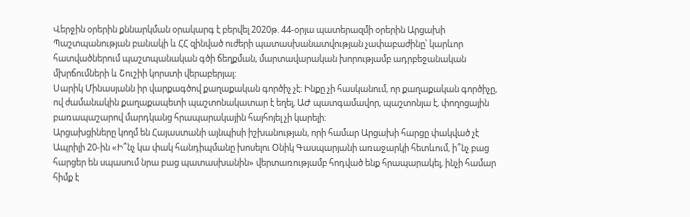Վերջին օրերին քննարկման օրակարգ է բերվել 2020թ. 44-օրյա պատերազմի օրերին Արցախի Պաշտպանության բանակի և ՀՀ զինված ուժերի պատասխանատվության չափաբաժինը՝ կարևոր հատվածներում պաշտպանական գծի ճեղքման, մարտավարական խորությամբ ադրբեջանական մխրճումների և Շուշիի կորստի վերաբերյալ:
Սարիկ Մինասյանն իր վարքագծով քաղաքական գործիչ չէ։ Ինքը չի հասկանում, որ քաղաքական գործիչը, ով ժամանակին քաղաքապետի պաշտոնակատար է եղել, ԱԺ պատգամավոր, պաշտոնյա է, փողոցային բառապաշարով մարդկանց հրապարակային հայհոյել չի կարելի։
Արցախցիները կողմ են Հայաստանի այնպիսի իշխանության, որի համար Արցախի հարցը փակված չէ
Ապրիլի 20-ին «Ի՞նչ կա փակ հանդիպմանը խոսելու Օնիկ Գասպարյանի առաջարկի հետևում, ի՞նչ բաց հարցեր են սպասում նրա բաց պատասխանին» վերտառությամբ հոդված ենք հրապարակել, ինչի համար հիմք է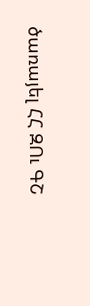ծառայել ՀՀ ԶՈւ ԳՇ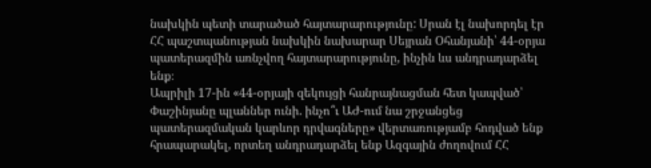նախկին պետի տարածած հայտարարությունը: Սրան էլ նախորդել էր ՀՀ պաշտպանության նախկին նախարար Սեյրան Օհանյանի՝ 44-օրյա պատերազմին առնչվող հայտարարությունը, ինչին ևս անդրադարձել ենք։
Ապրիլի 17-ին «44-օրյայի զեկույցի հանրայնացման հետ կապված՝ Փաշինյանը պլաններ ունի. ինչո՞ւ ԱԺ-ում նա շրջանցեց պատերազմական կարևոր դրվագները» վերտառությամբ հոդված ենք հրապարակել, որտեղ անդրադարձել ենք Ազգային ժողովում ՀՀ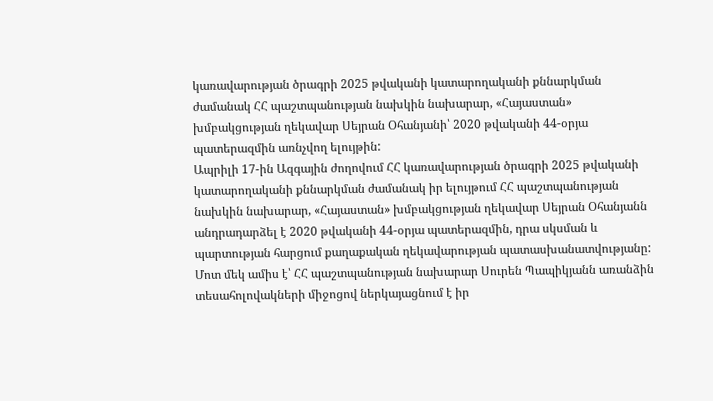կառավարության ծրագրի 2025 թվականի կատարողականի քննարկման ժամանակ ՀՀ պաշտպանության նախկին նախարար, «Հայաստան» խմբակցության ղեկավար Սեյրան Օհանյանի՝ 2020 թվականի 44-օրյա պատերազմին առնչվող ելույթին:
Ապրիլի 17-ին Ազգային ժողովում ՀՀ կառավարության ծրագրի 2025 թվականի կատարողականի քննարկման ժամանակ իր ելույթում ՀՀ պաշտպանության նախկին նախարար, «Հայաստան» խմբակցության ղեկավար Սեյրան Օհանյանն անդրադարձել է 2020 թվականի 44-օրյա պատերազմին, դրա սկսման և պարտության հարցում քաղաքական ղեկավարության պատասխանատվությանը:
Մոտ մեկ ամիս է՝ ՀՀ պաշտպանության նախարար Սուրեն Պապիկյանն առանձին տեսահոլովակների միջոցով ներկայացնում է իր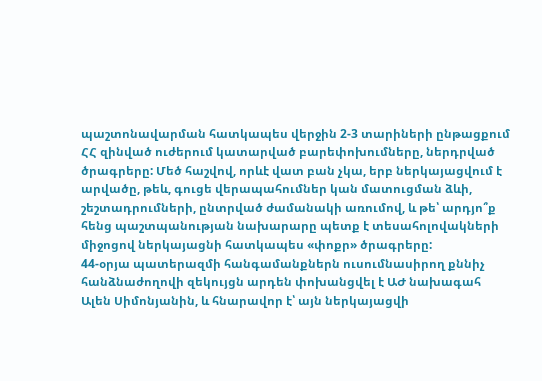պաշտոնավարման հատկապես վերջին 2-3 տարիների ընթացքում ՀՀ զինված ուժերում կատարված բարեփոխումները, ներդրված ծրագրերը: Մեծ հաշվով, որևէ վատ բան չկա, երբ ներկայացվում է արվածը, թեև, գուցե վերապահումներ կան մատուցման ձևի, շեշտադրումների, ընտրված ժամանակի առումով, և թե՝ արդյո՞ք հենց պաշտպանության նախարարը պետք է տեսահոլովակների միջոցով ներկայացնի հատկապես «փոքր» ծրագրերը:
44-օրյա պատերազմի հանգամանքներն ուսումնասիրող քննիչ հանձնաժողովի զեկույցն արդեն փոխանցվել է ԱԺ նախագահ Ալեն Սիմոնյանին, և հնարավոր է՝ այն ներկայացվի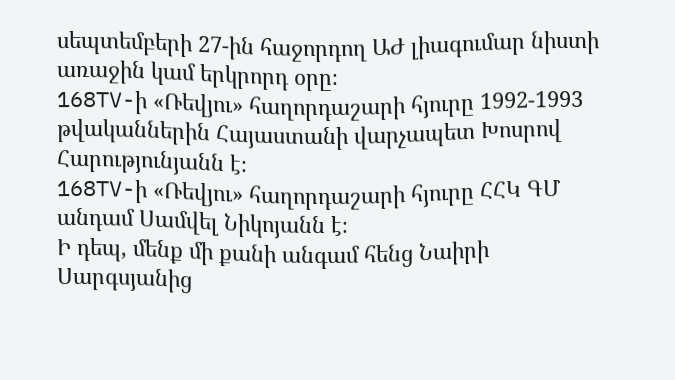սեպտեմբերի 27-ին հաջորդող ԱԺ լիագումար նիստի առաջին կամ երկրորդ օրը։
168TV-ի «Ռեվյու» հաղորդաշարի հյուրը 1992-1993 թվականներին Հայաստանի վարչապետ Խոսրով Հարությունյանն է։
168TV-ի «Ռեվյու» հաղորդաշարի հյուրը ՀՀԿ ԳՄ անդամ Սամվել Նիկոյանն է։
Ի դեպ, մենք մի քանի անգամ հենց Նաիրի Սարգսյանից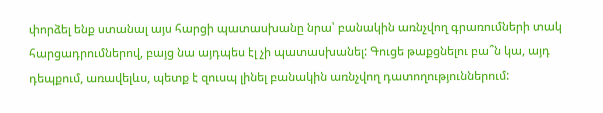փորձել ենք ստանալ այս հարցի պատասխանը նրա՝ բանակին առնչվող գրառումների տակ հարցադրումներով, բայց նա այդպես էլ չի պատասխանել: Գուցե թաքցնելու բա՞ն կա, այդ դեպքում, առավելևս, պետք է զուսպ լինել բանակին առնչվող դատողություններում: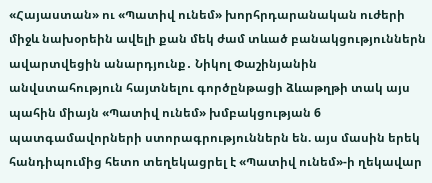«Հայաստան» ու «Պատիվ ունեմ» խորհրդարանական ուժերի միջև նախօրեին ավելի քան մեկ ժամ տևած բանակցություններն ավարտվեցին անարդյունք․ Նիկոլ Փաշինյանին անվստահություն հայտնելու գործընթացի ձևաթղթի տակ այս պահին միայն «Պատիվ ունեմ» խմբակցության 6 պատգամավորների ստորագրություններն են. այս մասին երեկ հանդիպումից հետո տեղեկացրել է «Պատիվ ունեմ»-ի ղեկավար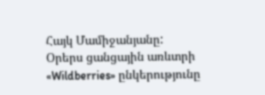Հայկ Մամիջանյանը:
Օրերս ցանցային առևտրի «Wildberries» ընկերությունը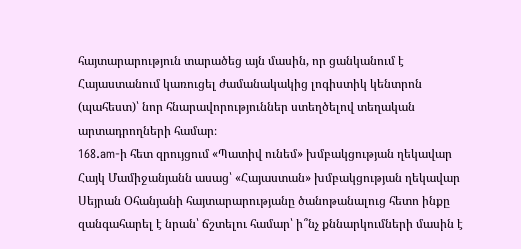հայտարարություն տարածեց այն մասին, որ ցանկանում է Հայաստանում կառուցել ժամանակակից լոգիստիկ կենտրոն (պահեստ)՝ նոր հնարավորություններ ստեղծելով տեղական արտադրողների համար։
168.am-ի հետ զրույցում «Պատիվ ունեմ» խմբակցության ղեկավար Հայկ Մամիջանյանն ասաց՝ «Հայաստան» խմբակցության ղեկավար Սեյրան Օհանյանի հայտարարությանը ծանոթանալուց հետո ինքը զանգահարել է նրան՝ ճշտելու համար՝ ի՞նչ քննարկումների մասին է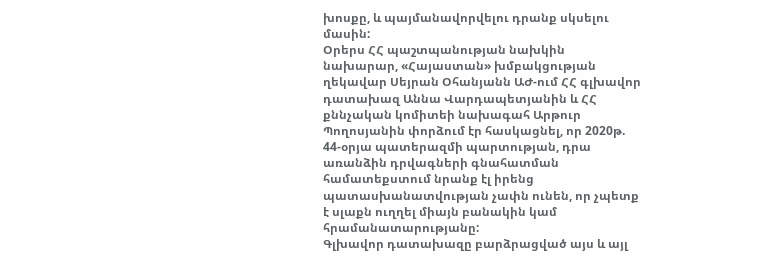խոսքը, և պայմանավորվելու դրանք սկսելու մասին:
Օրերս ՀՀ պաշտպանության նախկին նախարար, «Հայաստան» խմբակցության ղեկավար Սեյրան Օհանյանն ԱԺ-ում ՀՀ գլխավոր դատախազ Աննա Վարդապետյանին և ՀՀ քննչական կոմիտեի նախագահ Արթուր Պողոսյանին փորձում էր հասկացնել, որ 2020թ. 44-օրյա պատերազմի պարտության, դրա առանձին դրվագների գնահատման համատեքստում նրանք էլ իրենց պատասխանատվության չափն ունեն, որ չպետք է սլաքն ուղղել միայն բանակին կամ հրամանատարությանը:
Գլխավոր դատախազը բարձրացված այս և այլ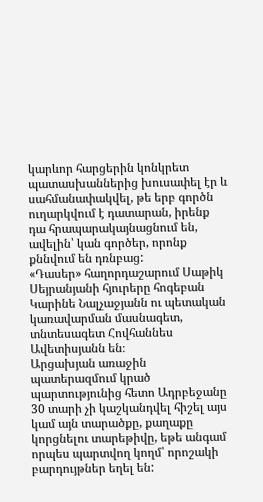կարևոր հարցերին կոնկրետ պատասխաններից խուսափել էր և սահմանափակվել, թե երբ գործն ուղարկվում է դատարան, իրենք դա հրապարակայնացնում են, ավելին՝ կան գործեր, որոնք քննվում են դռնբաց:
«Դասեր» հաղորդաշարում Սաթիկ Սեյրանյանի հյուրերը հոգեբան Կարինե Նալչաջյանն ու պետական կառավարման մասնագետ, տնտեսագետ Հովհաննես Ավետիսյանն են։
Արցախյան առաջին պատերազմում կրած պարտությունից հետո Ադրբեջանը 30 տարի չի կաշկանդվել հիշել այս կամ այն տարածքը, քաղաքը կորցնելու տարեթիվը, եթե անգամ որպես պարտվող կողմ՝ որոշակի բարդույթներ եղել են: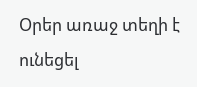Օրեր առաջ տեղի է ունեցել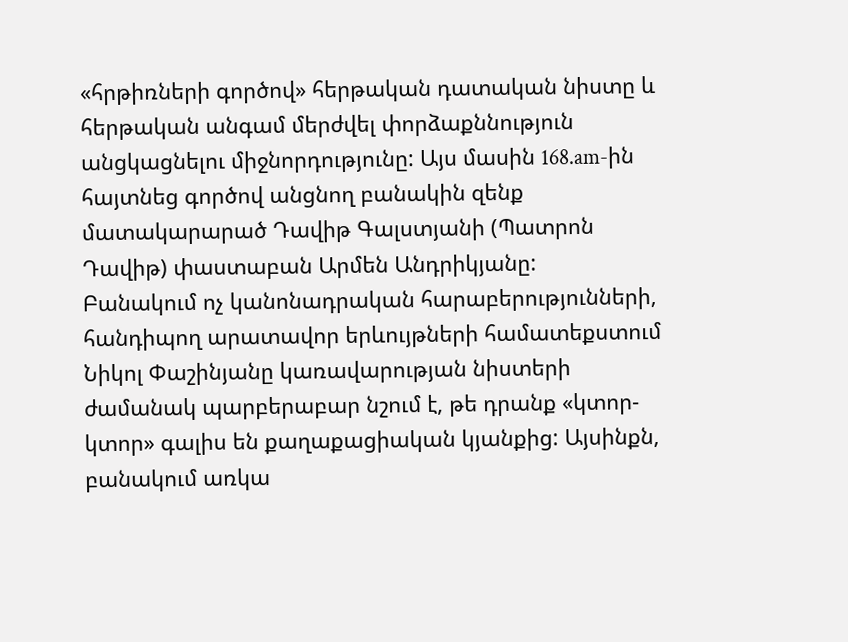«հրթիռների գործով» հերթական դատական նիստը և հերթական անգամ մերժվել փորձաքննություն անցկացնելու միջնորդությունը: Այս մասին 168.am-ին հայտնեց գործով անցնող բանակին զենք մատակարարած Դավիթ Գալստյանի (Պատրոն Դավիթ) փաստաբան Արմեն Անդրիկյանը:
Բանակում ոչ կանոնադրական հարաբերությունների, հանդիպող արատավոր երևույթների համատեքստում Նիկոլ Փաշինյանը կառավարության նիստերի ժամանակ պարբերաբար նշում է, թե դրանք «կտոր-կտոր» գալիս են քաղաքացիական կյանքից: Այսինքն, բանակում առկա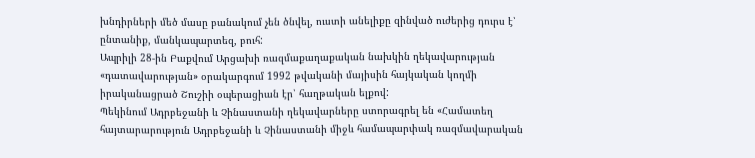խնդիրների մեծ մասը բանակում չեն ծնվել, ուստի անելիքը զինված ուժերից դուրս է՝ ընտանիք, մանկապարտեզ, բուհ:
Ապրիլի 28-ին Բաքվում Արցախի ռազմաքաղաքական նախկին ղեկավարության «դատավարության» օրակարգում 1992 թվականի մայիսին հայկական կողմի իրականացրած Շուշիի օպերացիան էր՝ հաղթական ելքով:
Պեկինում Ադրբեջանի և Չինաստանի ղեկավարները ստորագրել են «Համատեղ հայտարարություն Ադրբեջանի և Չինաստանի միջև համապարփակ ռազմավարական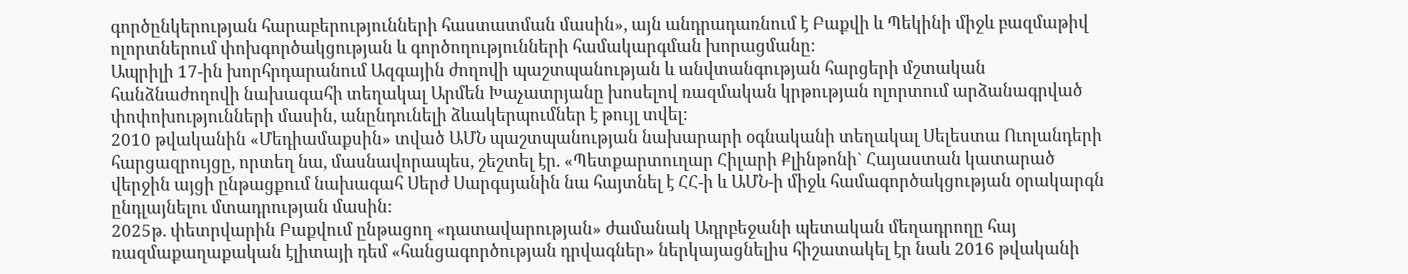գործընկերության հարաբերությունների հաստատման մասին», այն անդրադառնում է Բաքվի և Պեկինի միջև բազմաթիվ ոլորտներում փոխգործակցության և գործողությունների համակարգման խորացմանը:
Ապրիլի 17-ին խորհրդարանում Ազգային ժողովի պաշտպանության և անվտանգության հարցերի մշտական հանձնաժողովի նախագահի տեղակալ Արմեն Խաչատրյանը խոսելով ռազմական կրթության ոլորտում արձանագրված փոփոխությունների մասին, անընդունելի ձևակերպումներ է թույլ տվել:
2010 թվականին «Մեդիամաքսին» տված ԱՄՆ պաշտպանության նախարարի օգնականի տեղակալ Սելեստա Ուոլանդերի հարցազրույցը, որտեղ նա, մասնավորապես, շեշտել էր. «Պետքարտուղար Հիլարի Քլինթոնի` Հայաստան կատարած վերջին այցի ընթացքում նախագահ Սերժ Սարգսյանին նա հայտնել է ՀՀ-ի և ԱՄՆ-ի միջև համագործակցության օրակարգն ընդլայնելու մտադրության մասին:
2025թ. փետրվարին Բաքվում ընթացող «դատավարության» ժամանակ Ադրբեջանի պետական մեղադրողը հայ ռազմաքաղաքական էլիտայի դեմ «հանցագործության դրվագներ» ներկայացնելիս հիշատակել էր նաև 2016 թվականի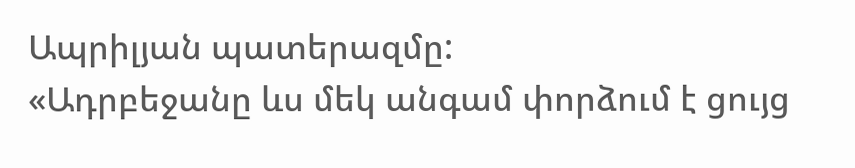Ապրիլյան պատերազմը:
«Ադրբեջանը ևս մեկ անգամ փորձում է ցույց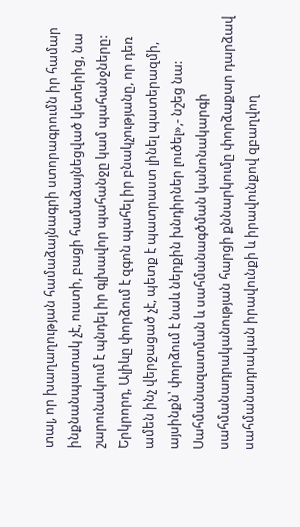տալ, որ խաղաղության համաձայնագրի ստորագրումն իր համար ինքնանպատակ չէ, ուստի, բացի համաձայնեցված կետերից, նա շարունակում է պնդել իր գլխավոր պահանջը կամ պահանջները: Երկրորդ, Ալիևը փորձում է զգոն պահել իր բնակչությանը, որ դեռ ամեն ինչ վերջացած չէ, պետք է պատրաստ լինել պատերազմի, այսինքն՝ փորձում է նաև ներքին խնդիրներ լուծել»,- նշեց նա:
Սահմանազատման և սահմանագծման կանոնակարգի սահմանադրականության հարցի քննարկումը փորձաքար դարձավ սահմանադրական իրավունքի և իրավունքով զբաղվող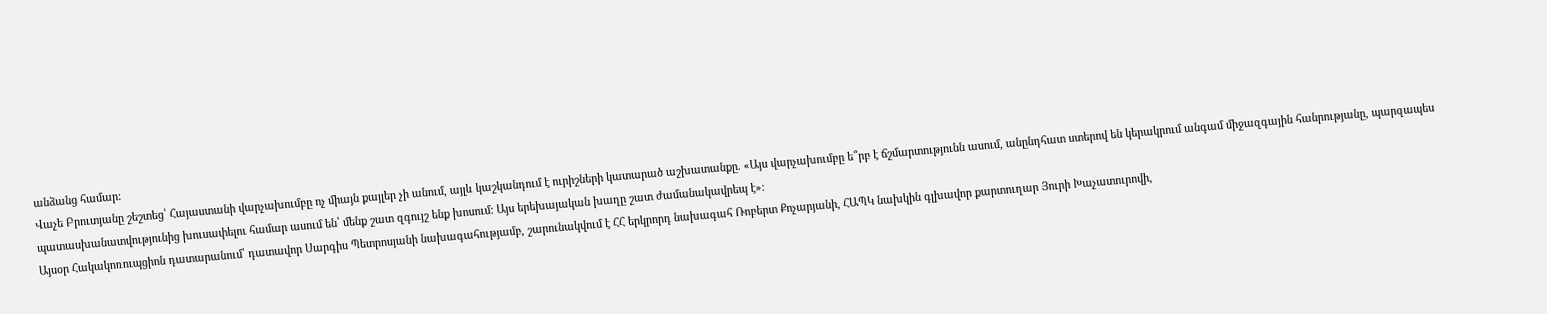անձանց համար:
Վաչե Բրուտյանը շեշտեց՝ Հայաստանի վարչախումբը ոչ միայն քայլեր չի անում, այլև կաշկանդում է ուրիշների կատարած աշխատանքը. «Այս վարչախումբը ե՞րբ է ճշմարտությունն ասում, անընդհատ ստերով են կերակրում անգամ միջազգային հանրությանը, պարզապես պատասխանատվությունից խուսափելու համար ասում են՝ մենք շատ զգույշ ենք խոսում: Այս երեխայական խաղը շատ ժամանակավրեպ է»:
Այսօր Հակակոռուպցիոն դատարանում՝ դատավոր Սարգիս Պետրոսյանի նախագահությամբ, շարունակվում է ՀՀ երկրորդ նախագահ Ռոբերտ Քոչարյանի, ՀԱՊԿ նախկին գլխավոր քարտուղար Յուրի Խաչատուրովի,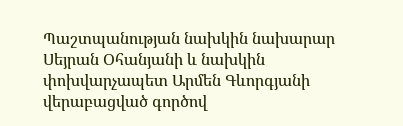Պաշտպանության նախկին նախարար Սեյրան Օհանյանի և նախկին փոխվարչապետ Արմեն Գևորգյանի վերաբացված գործով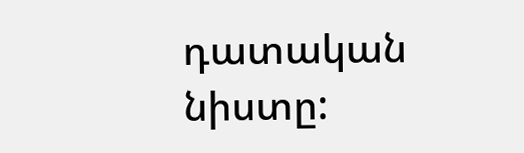դատական նիստը: